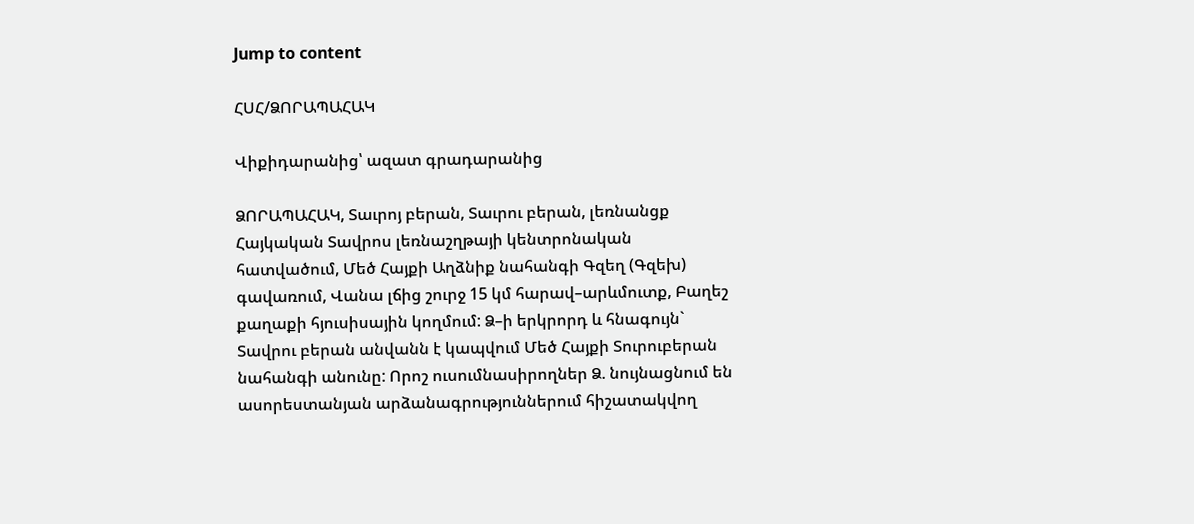Jump to content

ՀՍՀ/ՁՈՐԱՊԱՀԱԿ

Վիքիդարանից՝ ազատ գրադարանից

ՁՈՐԱՊԱՀԱԿ, Տաւրոյ բերան, Տաւրու բերան, լեռնանցք Հայկական Տավրոս լեռնաշղթայի կենտրոնական հատվածում, Մեծ Հայքի Աղձնիք նահանգի Գզեղ (Գզեխ) գավառում, Վանա լճից շուրջ 15 կմ հարավ–արևմուտք, Բաղեշ քաղաքի հյուսիսային կողմում: Ձ–ի երկրորդ և հնագույն` Տավրու բերան անվանն է կապվում Մեծ Հայքի Տուրուբերան նահանգի անունը: Որոշ ուսումնասիրողներ Ձ. նույնացնում են ասորեստանյան արձանագրություններում հիշատակվող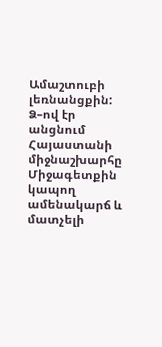Ամաշտուբի լեռնանցքին: Ձ–ով էր անցնում Հայաստանի միջնաշխարհը Միջագետքին կապող ամենակարճ և մատչելի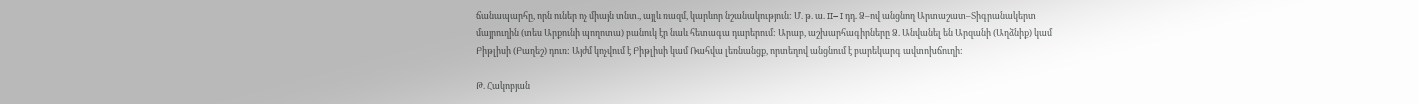ճանապարհը, որն ուներ ոչ միայն տնտ., այլև ռազմ, կարևոր նշանակություն: Մ. թ. ա. II– I դդ. Ձ–ով անցնող Արտաշատ–Տիգրանակերտ մայրուղին (տես Արքունի պողոտա) բանուկ էր նաև հետագա դարերում: Արաբ, աշխարհագիրները Ձ. Անվանել են Արզանի (Աղձնիք) կամ Բիթլիսի (Բաղեշ) դուռ: Այժմ կոչվում է Բիթլիսի կամ Ռահվա լեռնանցք, որտեղով անցնում է բարեկարգ ավտոխճուղի:

Թ. Հակոբյան